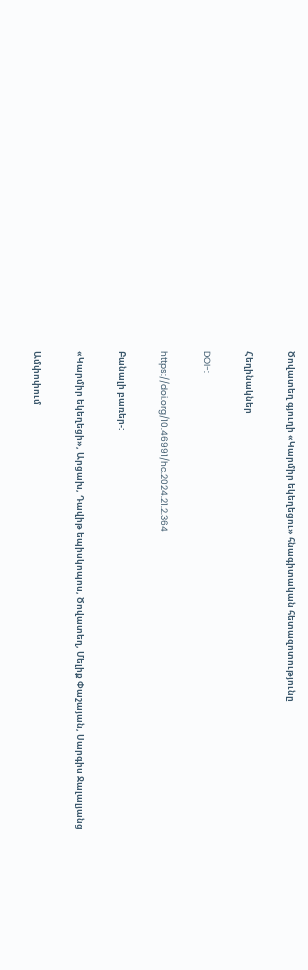Ծովատեղ գյուղի «Կարմիր եկեղեցու» հնագիտական հետազոտությունը

Հեղինակներ

DOI-:

https://doi.org/10.46991/hc.2024.21.2.364

Բանալի բառեր-:

«Կարմիր եկեղեցի», Արցախ, Դավիթ եպիսկոպոս, Ծովատեղ, Մելիք Փաշայան, Սարգիս Ջալալյանց

Ամփոփում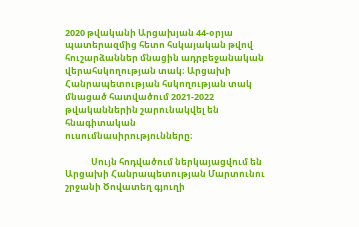2020 թվականի Արցախյան 44-օրյա պատերազմից հետո հսկայական թվով հուշարձաններ մնացին ադրբեջանական վերահսկողության տակ։ Արցախի Հանրապետության հսկողության տակ մնացած հատվածում 2021-2022 թվականներին շարունակվել են հնագիտական ուսումնասիրությունները։

             Սույն հոդվածում ներկայացվում են Արցախի Հանրապետության Մարտունու շրջանի Ծովատեղ գյուղի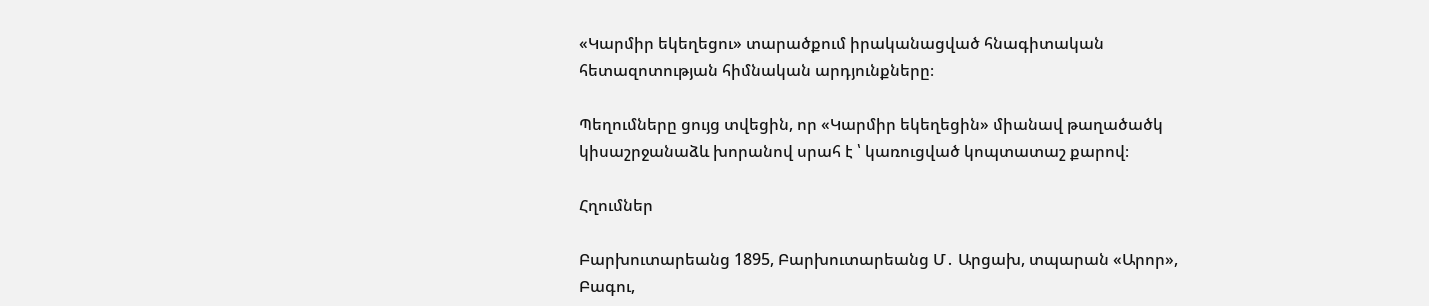«Կարմիր եկեղեցու» տարածքում իրականացված հնագիտական հետազոտության հիմնական արդյունքները։

Պեղումները ցույց տվեցին, որ «Կարմիր եկեղեցին» միանավ թաղածածկ կիսաշրջանաձև խորանով սրահ է ՝ կառուցված կոպտատաշ քարով։

Հղումներ

Բարխուտարեանց 1895, Բարխուտարեանց Մ․ Արցախ, տպարան «Արոր», Բագու,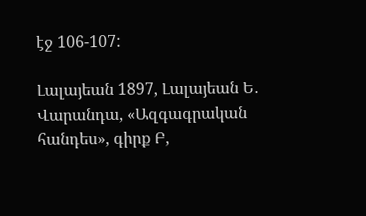էջ 106-107:

Լալայեան 1897, Լալայեան Ե․ Վարանդա, «Ազգագրական հանդես», գիրք Բ,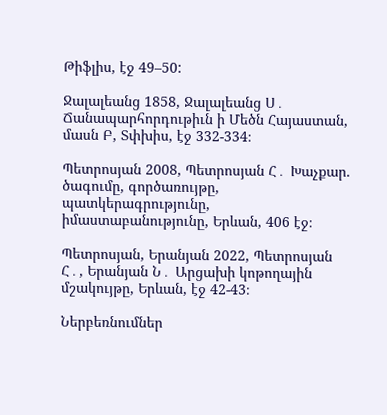Թիֆլիս, էջ 49–50:

Ջալալեանց 1858, Ջալալեանց Ս․ Ճանապարհորդութիւն ի Մեծն Հայաստան, մասն Բ, Տփխիս, էջ 332-334։

Պետրոսյան 2008, Պետրոսյան Հ․ Խաչքար. ծագումը, գործառույթը, պատկերագրությունը, իմաստաբանությունը, Երևան, 406 էջ։

Պետրոսյան, Երանյան 2022, Պետրոսյան Հ․, Երանյան Ն․ Արցախի կոթողային մշակույթը, Երևան, էջ 42-43։

Ներբեռնումներ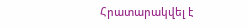Հրատարակվել է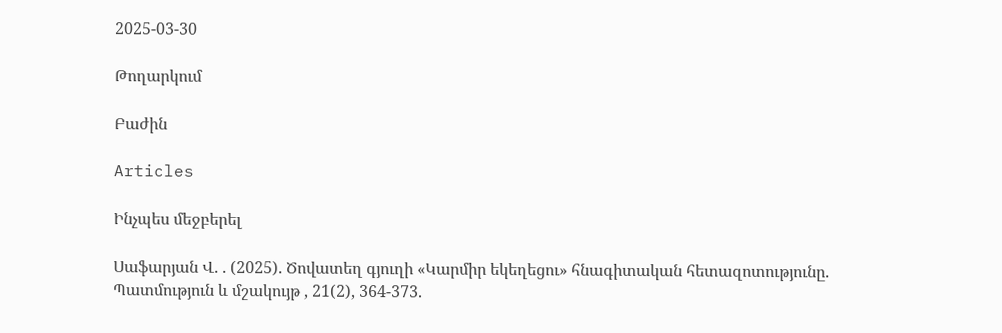2025-03-30

Թողարկում

Բաժին

Articles

Ինչպես մեջբերել

Սաֆարյան Վ. . (2025). Ծովատեղ գյուղի «Կարմիր եկեղեցու» հնագիտական հետազոտությունը. Պատմություն և մշակույթ , 21(2), 364-373.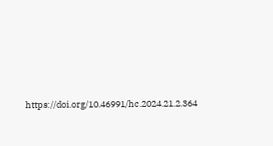https://doi.org/10.46991/hc.2024.21.2.364